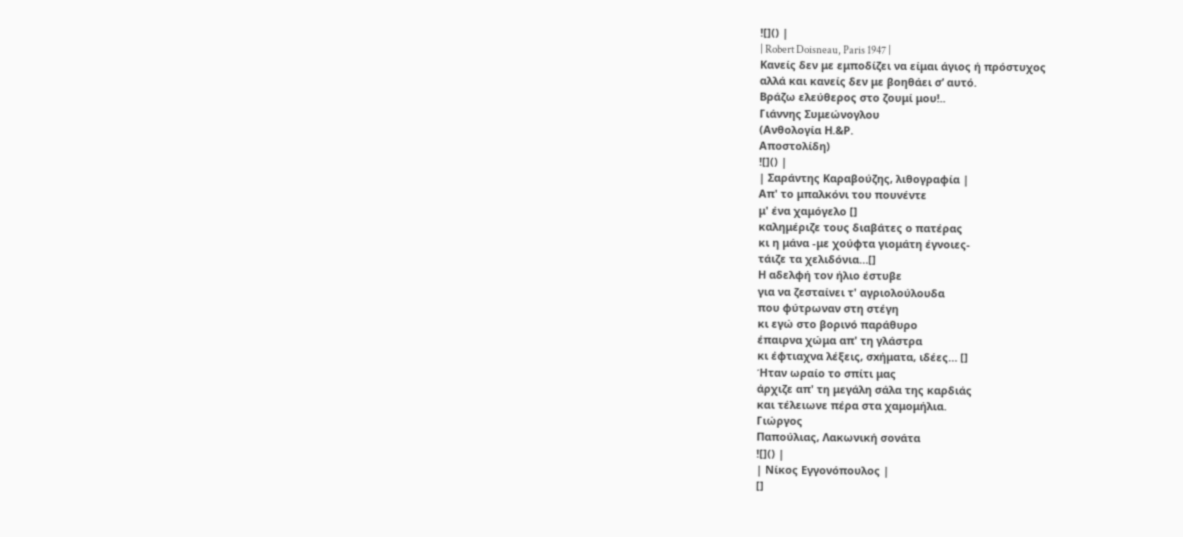![]() |
| Robert Doisneau, Paris 1947 |
Κανείς δεν με εμποδίζει να είμαι άγιος ή πρόστυχος
αλλά και κανείς δεν με βοηθάει σ’ αυτό.
Βράζω ελεύθερος στο ζουμί μου!..
Γιάννης Συμεώνογλου
(Ανθολογία Η.&Ρ.
Αποστολίδη)
![]() |
| Σαράντης Καραβούζης, λιθογραφία |
Απ' το μπαλκόνι του πουνέντε
μ' ένα χαμόγελο []
καλημέριζε τους διαβάτες ο πατέρας
κι η μάνα -με χούφτα γιομάτη έγνοιες-
τάιζε τα χελιδόνια…[]
Η αδελφή τον ήλιο έστυβε
για να ζεσταίνει τ' αγριολούλουδα
που φύτρωναν στη στέγη
κι εγώ στο βορινό παράθυρο
έπαιρνα χώμα απ' τη γλάστρα
κι έφτιαχνα λέξεις, σxήματα, ιδέες… []
Ήταν ωραίο το σπίτι μας
άρχιζε απ' τη μεγάλη σάλα της καρδιάς
και τέλειωνε πέρα στα χαμομήλια.
Γιώργος
Παπούλιας, Λακωνική σονάτα
![]() |
| Νίκος Εγγονόπουλος |
[]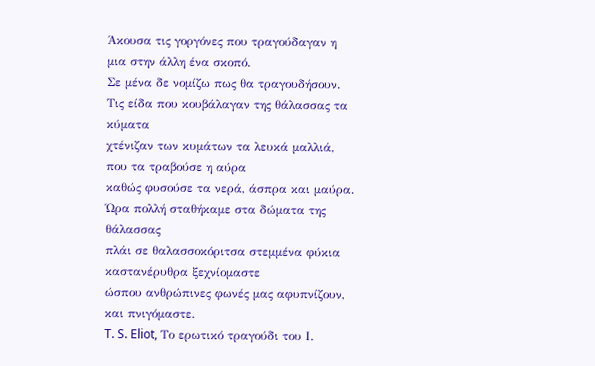Άκουσα τις γοργόνες που τραγούδαγαν η μια στην άλλη ένα σκοπό.
Σε μένα δε νομίζω πως θα τραγουδήσουν.
Τις είδα που κουβάλαγαν της θάλασσας τα κύματα
χτένιζαν των κυμάτων τα λευκά μαλλιά, που τα τραβούσε η αύρα
καθώς φυσούσε τα νερά, άσπρα και μαύρα.
Ώρα πολλή σταθήκαμε στα δώματα της θάλασσας
πλάι σε θαλασσοκόριτσα στεμμένα φύκια καστανέρυθρα ξεχνίομαστε
ώσπου ανθρώπινες φωνές μας αφυπνίζουν, και πνιγόμαστε.
T. S. Eliot, Το ερωτικό τραγούδι του Ι.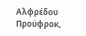Αλφρέδου Προύφροκ,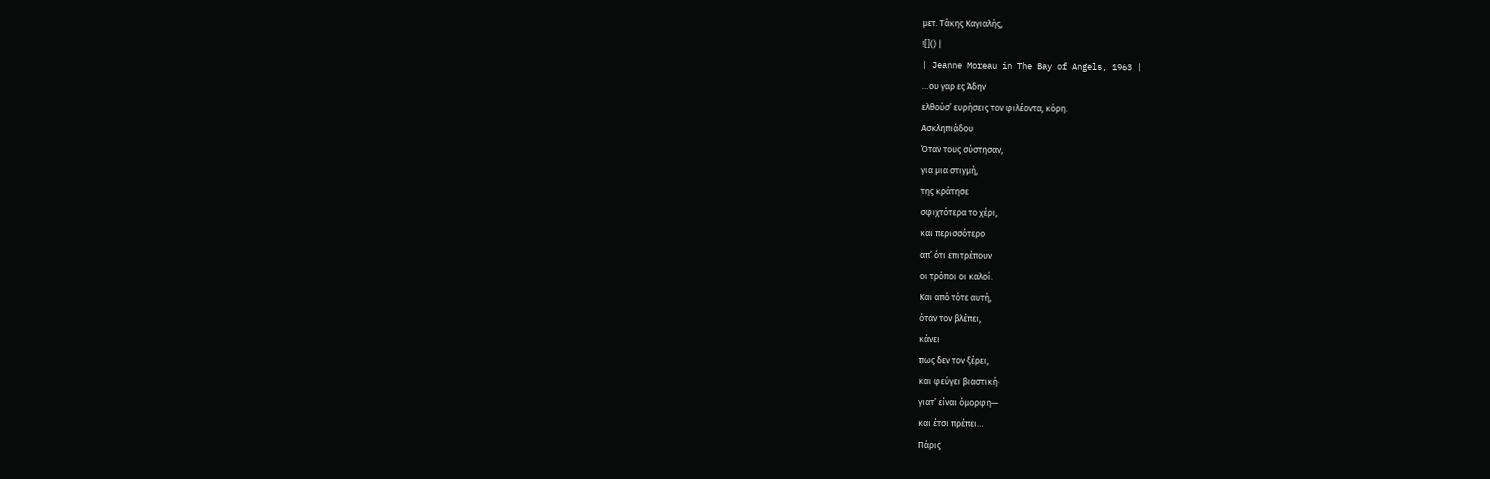μετ. Τάκης Καγιαλής,
![]() |
| Jeanne Moreau in The Bay of Angels, 1963 |
…ου γαρ ες Άδην
ελθούσ’ ευρήσεις τον φιλέοντα, κόρη.
Ασκληπιάδου
Όταν τους σύστησαν,
για μια στιγμή,
της κράτησε
σφιχτότερα το χέρι,
και περισσότερο
απ’ ότι επιτρέπουν
οι τρόποι οι καλοί.
Και από τότε αυτή,
όταν τον βλέπει,
κάνει
πως δεν τον ξέρει,
και φεύγει βιαστική·
γιατ’ είναι όμορφη—
και έτσι πρέπει…
Πάρις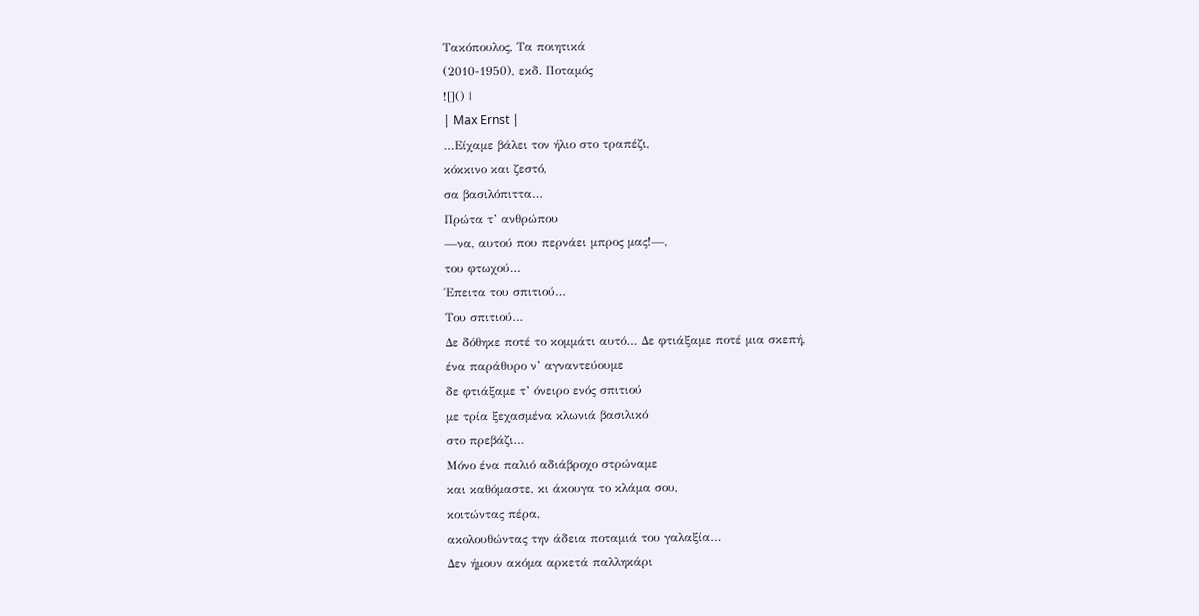Τακόπουλος, Τα ποιητικά
(2010-1950), εκδ. Ποταμός
![]() |
| Max Ernst |
…Είχαμε βάλει τον ήλιο στο τραπέζι,
κόκκινο και ζεστό,
σα βασιλόπιττα…
Πρώτα τ’ ανθρώπου
—να, αυτού που περνάει μπρος μας!—,
του φτωχού…
Έπειτα του σπιτιού…
Του σπιτιού…
Δε δόθηκε ποτέ το κομμάτι αυτό… Δε φτιάξαμε ποτέ μια σκεπή,
ένα παράθυρο ν’ αγναντεύουμε
δε φτιάξαμε τ’ όνειρο ενός σπιτιού
με τρία ξεχασμένα κλωνιά βασιλικό
στο πρεβάζι…
Μόνο ένα παλιό αδιάβροχο στρώναμε
και καθόμαστε, κι άκουγα το κλάμα σου,
κοιτώντας πέρα,
ακολουθώντας την άδεια ποταμιά του γαλαξία…
Δεν ήμουν ακόμα αρκετά παλληκάρι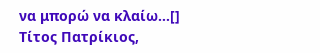να μπορώ να κλαίω…[]
Τίτος Πατρίκιος,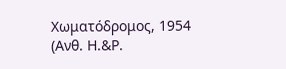Χωματόδρομος, 1954
(Ανθ. Η.&Ρ.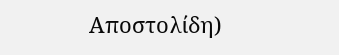Αποστολίδη)